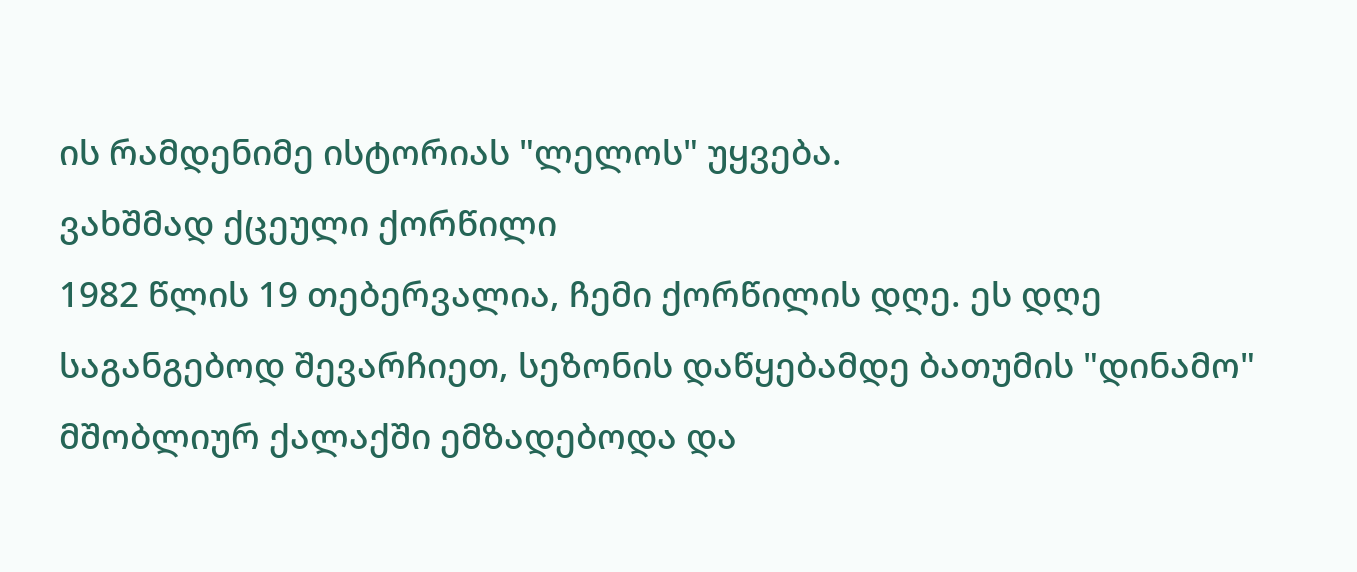ის რამდენიმე ისტორიას "ლელოს" უყვება.
ვახშმად ქცეული ქორწილი
1982 წლის 19 თებერვალია, ჩემი ქორწილის დღე. ეს დღე საგანგებოდ შევარჩიეთ, სეზონის დაწყებამდე ბათუმის "დინამო" მშობლიურ ქალაქში ემზადებოდა და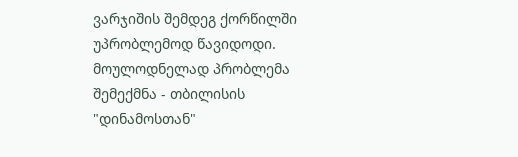ვარჯიშის შემდეგ ქორწილში უპრობლემოდ წავიდოდი.
მოულოდნელად პრობლემა შემექმნა - თბილისის "დინამოსთან"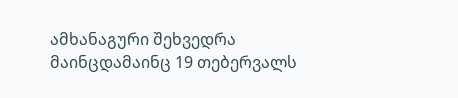ამხანაგური შეხვედრა მაინცდამაინც 19 თებერვალს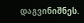დაგვინიშნეს.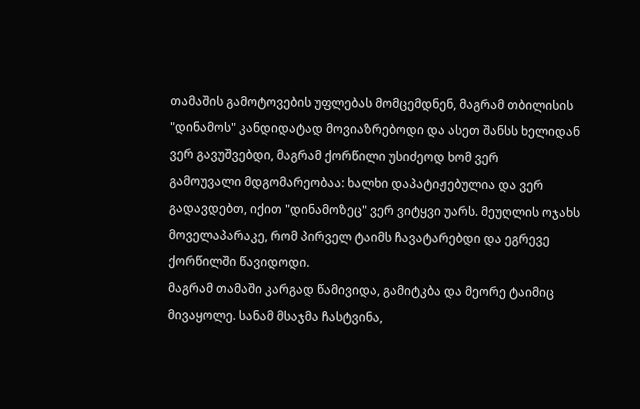თამაშის გამოტოვების უფლებას მომცემდნენ, მაგრამ თბილისის "დინამოს" კანდიდატად მოვიაზრებოდი და ასეთ შანსს ხელიდან ვერ გავუშვებდი, მაგრამ ქორწილი უსიძეოდ ხომ ვერ
გამოუვალი მდგომარეობაა: ხალხი დაპატიჟებულია და ვერ გადავდებთ, იქით "დინამოზეც" ვერ ვიტყვი უარს. მეუღლის ოჯახს მოველაპარაკე, რომ პირველ ტაიმს ჩავატარებდი და ეგრევე ქორწილში წავიდოდი.
მაგრამ თამაში კარგად წამივიდა, გამიტკბა და მეორე ტაიმიც მივაყოლე. სანამ მსაჯმა ჩასტვინა,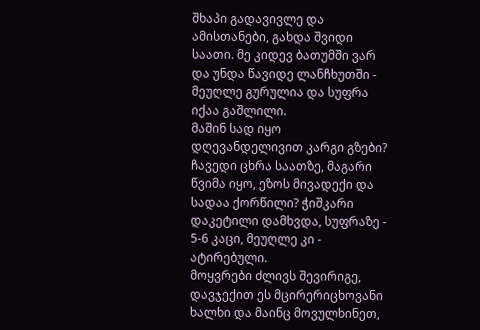შხაპი გადავივლე და ამისთანები, გახდა შვიდი საათი. მე კიდევ ბათუმში ვარ და უნდა წავიდე ლანჩხუთში - მეუღლე გურულია და სუფრა იქაა გაშლილი.
მაშინ სად იყო დღევანდელივით კარგი გზები? ჩავედი ცხრა საათზე, მაგარი წვიმა იყო, ეზოს მივადექი და სადაა ქორწილი? ჭიშკარი დაკეტილი დამხვდა, სუფრაზე - 5-6 კაცი, მეუღლე კი - ატირებული.
მოყვრები ძლივს შევირიგე, დავჯექით ეს მცირერიცხოვანი ხალხი და მაინც მოვულხინეთ,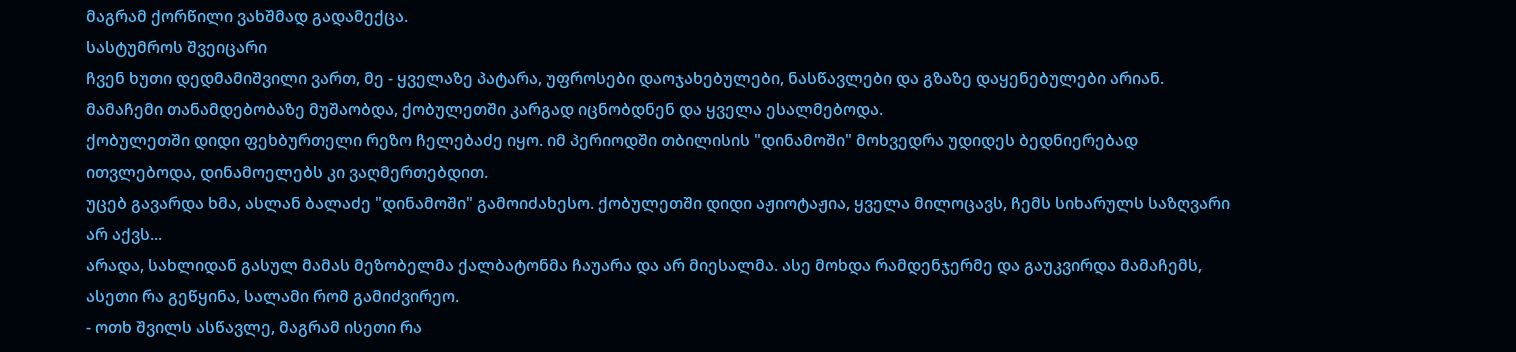მაგრამ ქორწილი ვახშმად გადამექცა.
სასტუმროს შვეიცარი
ჩვენ ხუთი დედმამიშვილი ვართ, მე - ყველაზე პატარა, უფროსები დაოჯახებულები, ნასწავლები და გზაზე დაყენებულები არიან. მამაჩემი თანამდებობაზე მუშაობდა, ქობულეთში კარგად იცნობდნენ და ყველა ესალმებოდა.
ქობულეთში დიდი ფეხბურთელი რეზო ჩელებაძე იყო. იმ პერიოდში თბილისის "დინამოში" მოხვედრა უდიდეს ბედნიერებად ითვლებოდა, დინამოელებს კი ვაღმერთებდით.
უცებ გავარდა ხმა, ასლან ბალაძე "დინამოში" გამოიძახესო. ქობულეთში დიდი აჟიოტაჟია, ყველა მილოცავს, ჩემს სიხარულს საზღვარი არ აქვს...
არადა, სახლიდან გასულ მამას მეზობელმა ქალბატონმა ჩაუარა და არ მიესალმა. ასე მოხდა რამდენჯერმე და გაუკვირდა მამაჩემს, ასეთი რა გეწყინა, სალამი რომ გამიძვირეო.
- ოთხ შვილს ასწავლე, მაგრამ ისეთი რა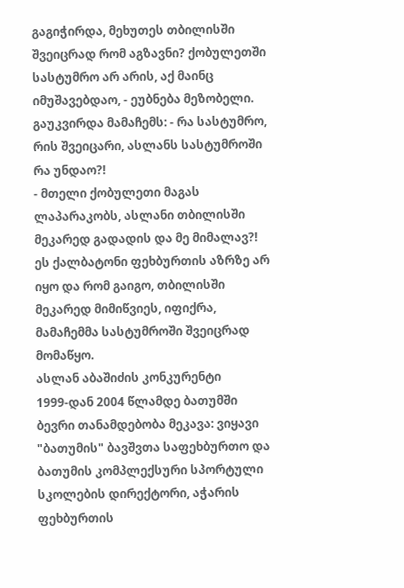გაგიჭირდა, მეხუთეს თბილისში შვეიცრად რომ აგზავნი? ქობულეთში სასტუმრო არ არის, აქ მაინც იმუშავებდაო, - ეუბნება მეზობელი.
გაუკვირდა მამაჩემს: - რა სასტუმრო, რის შვეიცარი, ასლანს სასტუმროში რა უნდაო?!
- მთელი ქობულეთი მაგას ლაპარაკობს, ასლანი თბილისში მეკარედ გადადის და მე მიმალავ?!
ეს ქალბატონი ფეხბურთის აზრზე არ იყო და რომ გაიგო, თბილისში მეკარედ მიმიწვიეს, იფიქრა, მამაჩემმა სასტუმროში შვეიცრად მომაწყო.
ასლან აბაშიძის კონკურენტი
1999-დან 2004 წლამდე ბათუმში ბევრი თანამდებობა მეკავა: ვიყავი "ბათუმის" ბავშვთა საფეხბურთო და ბათუმის კომპლექსური სპორტული სკოლების დირექტორი, აჭარის ფეხბურთის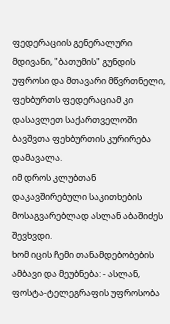ფედერაციის გენერალური მდივანი, "ბათუმის" გუნდის უფროსი და მთავარი მწვრთნელი, ფეხბურთს ფედერაციამ კი დასავლეთ საქართველოში ბავშვთა ფეხბურთის კურირება დამავალა.
იმ დროს კლუბთან დაკავშირებული საკითხების მოსაგვარებლად ასლან აბაშიძეს შევხვდი.
ხომ იცის ჩემი თანამდებობების ამბავი და მეუბნება: - ასლან, ფოსტა-ტელეგრაფის უფროსობა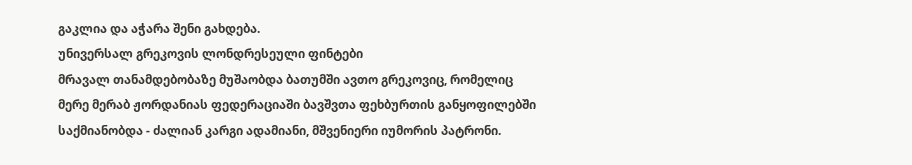გაკლია და აჭარა შენი გახდება.
უნივერსალ გრეკოვის ლონდრესეული ფინტები
მრავალ თანამდებობაზე მუშაობდა ბათუმში ავთო გრეკოვიც, რომელიც მერე მერაბ ჟორდანიას ფედერაციაში ბავშვთა ფეხბურთის განყოფილებში საქმიანობდა - ძალიან კარგი ადამიანი, მშვენიერი იუმორის პატრონი.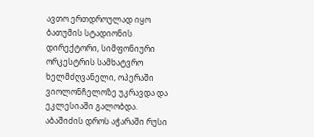ავთო ერთდროულად იყო ბათუმის სტადიონის დირექტორი, სიმფონიური ორკესტრის სამხატვრო ხელმძღვანელი, ოპერაში ვიოლონჩელოზე უკრავდა და ეკლესიაში გალობდა.
აბაშიძის დროს აჭარაში რუსი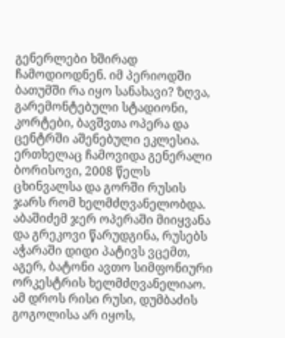გენერლები ხშირად ჩამოდიოდნენ. იმ პერიოდში ბათუმში რა იყო სანახავი? ზღვა, გარემონტებული სტადიონი, კორტები, ბავშვთა ოპერა და ცენტრში აშენებული ეკლესია.
ერთხელაც ჩამოვიდა გენერალი ბორისოვი, 2008 წელს ცხინვალსა და გორში რუსის ჯარს რომ ხელმძღვანელობდა.
აბაშიძემ ჯერ ოპერაში მიიყვანა და გრეკოვი წარუდგინა, რუსებს აჭარაში დიდი პატივს ვცემთ, აგერ, ბატონი ავთო სიმფონიური ორკესტრის ხელმძღვანელიაო. ამ დროს რისი რუსი, დუმბაძის გოგოლისა არ იყოს,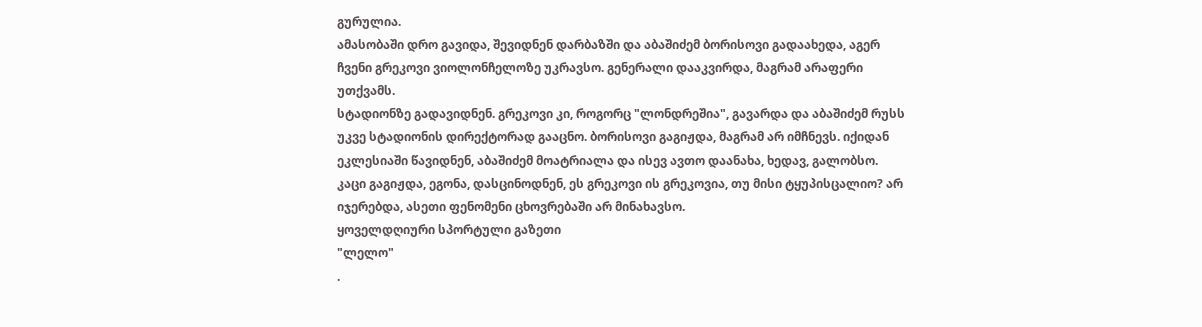გურულია.
ამასობაში დრო გავიდა, შევიდნენ დარბაზში და აბაშიძემ ბორისოვი გადაახედა, აგერ ჩვენი გრეკოვი ვიოლონჩელოზე უკრავსო. გენერალი დააკვირდა, მაგრამ არაფერი უთქვამს.
სტადიონზე გადავიდნენ. გრეკოვი კი, როგორც "ლონდრეშია", გავარდა და აბაშიძემ რუსს უკვე სტადიონის დირექტორად გააცნო. ბორისოვი გაგიჟდა, მაგრამ არ იმჩნევს. იქიდან ეკლესიაში წავიდნენ, აბაშიძემ მოატრიალა და ისევ ავთო დაანახა, ხედავ, გალობსო.
კაცი გაგიჟდა, ეგონა, დასცინოდნენ, ეს გრეკოვი ის გრეკოვია, თუ მისი ტყუპისცალიო? არ იჯერებდა, ასეთი ფენომენი ცხოვრებაში არ მინახავსო.
ყოველდღიური სპორტული გაზეთი
"ლელო"
.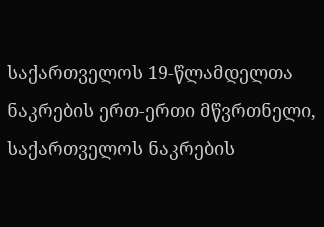საქართველოს 19-წლამდელთა ნაკრების ერთ-ერთი მწვრთნელი, საქართველოს ნაკრების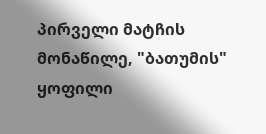პირველი მატჩის მონაწილე, "ბათუმის" ყოფილი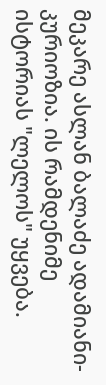მეკარე ასლან ბალაძე ადამიანი-კურიოზია. ის რამდენიმე ისტორიას "ლელოს" უყვება.